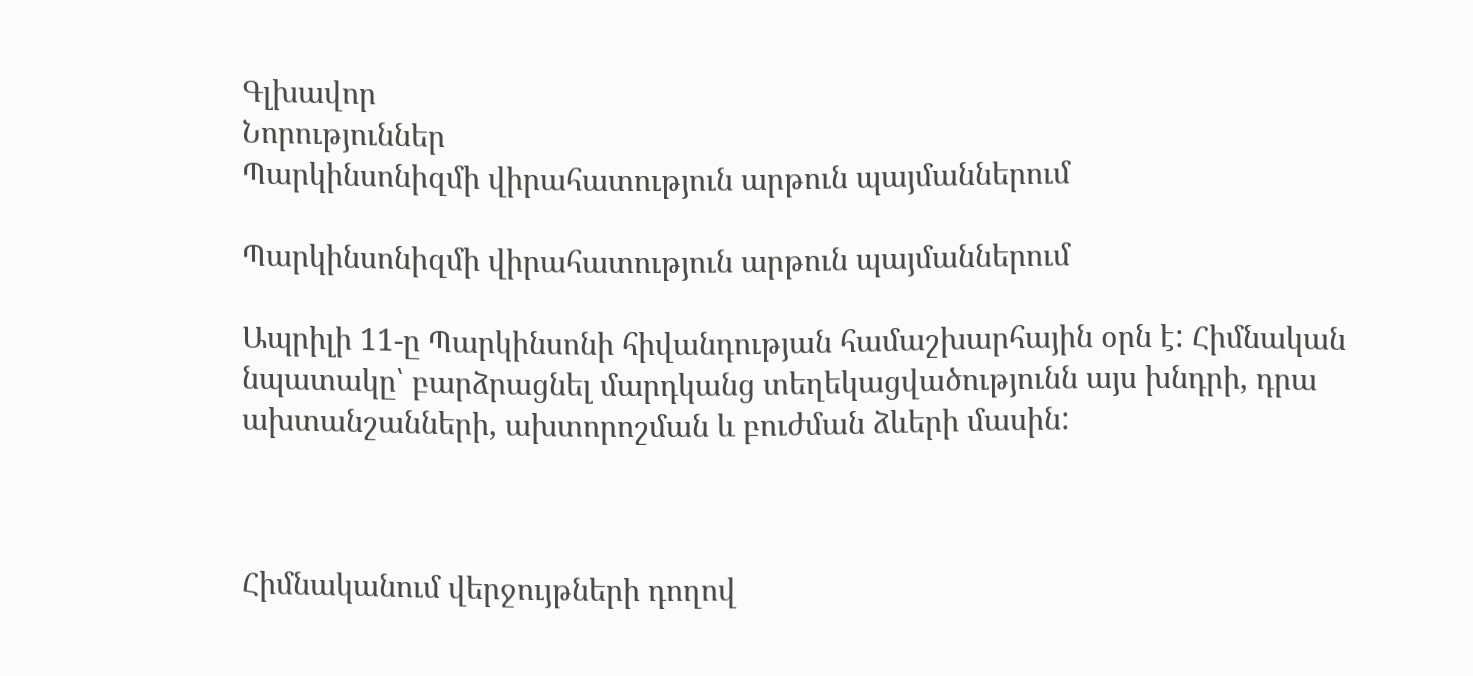Գլխավոր
Նորություններ
Պարկինսոնիզմի վիրահատություն արթուն պայմաններում

Պարկինսոնիզմի վիրահատություն արթուն պայմաններում

Ապրիլի 11-ը Պարկինսոնի հիվանդության համաշխարհային օրն է: Հիմնական նպատակը՝ բարձրացնել մարդկանց տեղեկացվածությունն այս խնդրի, դրա ախտանշանների, ախտորոշման և բուժման ձևերի մասին:



Հիմնականում վերջույթների դողով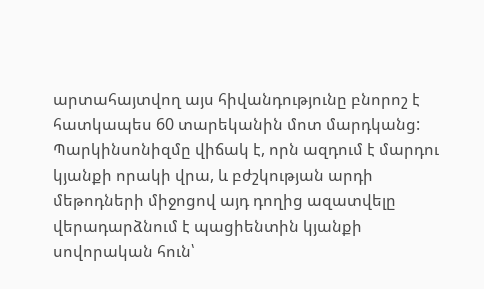արտահայտվող այս հիվանդությունը բնորոշ է հատկապես 60 տարեկանին մոտ մարդկանց: Պարկինսոնիզմը վիճակ է, որն ազդում է մարդու կյանքի որակի վրա, և բժշկության արդի մեթոդների միջոցով այդ դողից ազատվելը վերադարձնում է պացիենտին կյանքի սովորական հուն՝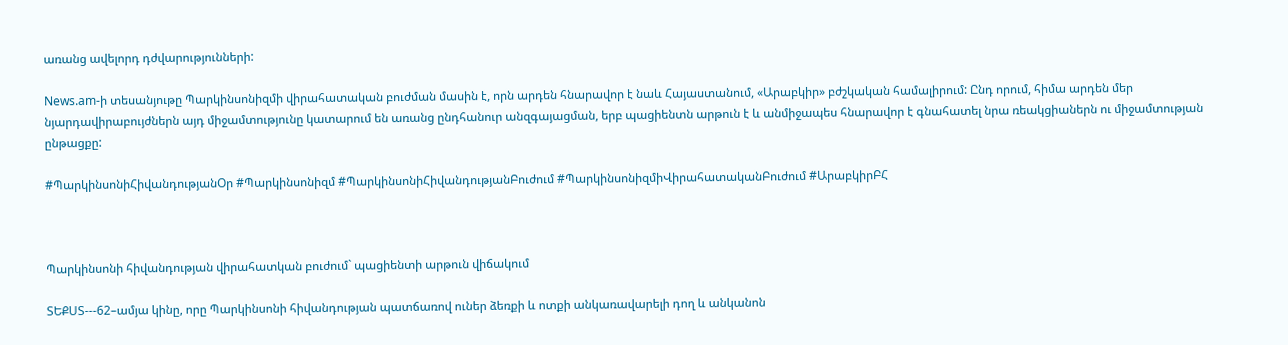առանց ավելորդ դժվարությունների:

News.am-ի տեսանյութը Պարկինսոնիզմի վիրահատական բուժման մասին է, որն արդեն հնարավոր է նաև Հայաստանում, «Արաբկիր» բժշկական համալիրում: Ընդ որում, հիմա արդեն մեր նյարդավիրաբույժներն այդ միջամտությունը կատարում են առանց ընդհանուր անզգայացման, երբ պացիենտն արթուն է և անմիջապես հնարավոր է գնահատել նրա ռեակցիաներն ու միջամտության ընթացքը:

#ՊարկինսոնիՀիվանդությանՕր #Պարկինսոնիզմ #ՊարկինսոնիՀիվանդությանԲուժում #ՊարկինսոնիզմիՎիրահատականԲուժում #ԱրաբկիրԲՀ



Պարկինսոնի հիվանդության վիրահատկան բուժում` պացիենտի արթուն վիճակում

ՏԵՔՍՏ---62–ամյա կինը, որը Պարկինսոնի հիվանդության պատճառով ուներ ձեռքի և ոտքի անկառավարելի դող և անկանոն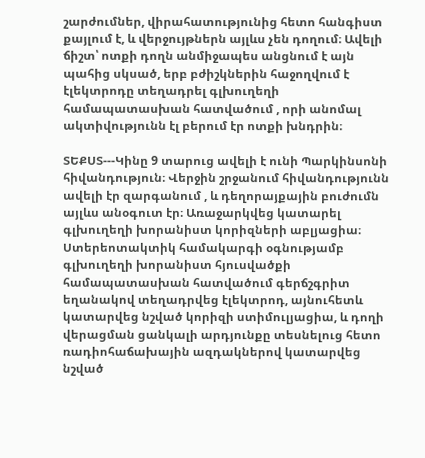շարժումներ, վիրահատությունից հետո հանգիստ քայլում է, և վերջույթներն այլևս չեն դողում։ Ավելի ճիշտ՝ ոտքի դողն անմիջապես անցնում է այն պահից սկսած, երբ բժիշկներին հաջողվում է էլեկտրոդը տեղադրել գլխուղեղի համապատասխան հատվածում , որի անոմալ ակտիվությունն էլ բերում էր ոտքի խնդրին։

ՏԵՔՍՏ---Կինը 9 տարուց ավելի է ունի Պարկինսոնի հիվանդություն։ Վերջին շրջանում հիվանդությունն ավելի էր զարգանում , և դեղորայքային բուժումն այլևս անօգուտ էր։ Առաջարկվեց կատարել գլխուղեղի խորանիստ կորիզների աբլյացիա։ Ստերեոտակտիկ համակարգի օգնությամբ գլխուղեղի խորանիստ հյուսվածքի համապատասխան հատվածում գերճշգրիտ եղանակով տեղադրվեց էլեկտրոդ, այնուհետև կատարվեց նշված կորիզի ստիմուլյացիա, և դողի վերացման ցանկալի արդյունքը տեսնելուց հետո ռադիոհաճախային ազդակներով կատարվեց նշված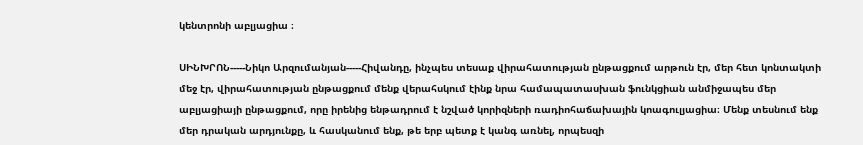կենտրոնի աբլյացիա ։

ՍԻՆԽՐՈՆ-----Նիկո Արզումանյան-----Հիվանդը, ինչպես տեսաք վիրահատության ընթացքում արթուն էր, մեր հետ կոնտակտի մեջ էր, վիրահատության ընթացքում մենք վերահսկում էինք նրա համապատասխան ֆունկցիան անմիջապես մեր աբլյացիայի ընթացքում, որը իրենից ենթադրում է նշված կորիզների ռադիոհաճախային կոագուլյացիա։ Մենք տեսնում ենք մեր դրական արդյունքը, և հասկանում ենք, թե երբ պետք է կանգ առնել, որպեսզի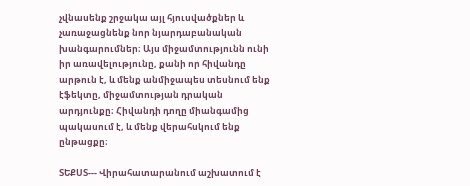չվնասենք շրջակա այլ հյուսվածքներ և չառաջացնենք նոր նյարդաբանական խանգարումներ։ Այս միջամտությունն ունի իր առավելությունը, քանի որ հիվանդը արթուն է, և մենք անմիջապես տեսնում ենք էֆեկտը, միջամտության դրական արդյունքը։ Հիվանդի դողը միանգամից պակասում է, և մենք վերահսկում ենք ընթացքը։

ՏԵՔՍՏ--- Վիրահատարանում աշխատում է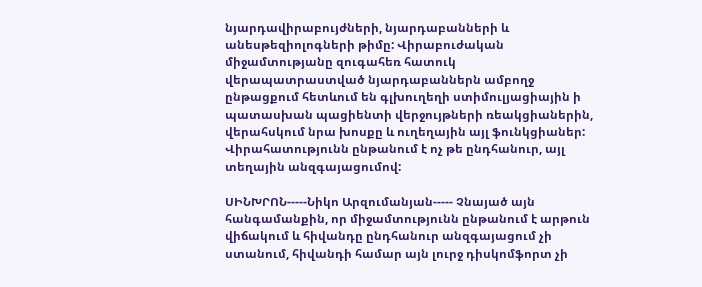նյարդավիրաբույժների, նյարդաբանների և անեսթեզիոլոգների թիմը: Վիրաբուժական միջամտությանը զուգահեռ հատուկ վերապատրաստված նյարդաբաններն ամբողջ ընթացքում հետևում են գլխուղեղի ստիմուլյացիային ի պատասխան պացիենտի վերջույթների ռեակցիաներին, վերահսկում նրա խոսքը և ուղեղային այլ ֆունկցիաներ: Վիրահատությունն ընթանում է ոչ թե ընդհանուր, այլ տեղային անզգայացումով:

ՍԻՆԽՐՈՆ-----Նիկո Արզումանյան----- Չնայած այն հանգամանքին, որ միջամտությունն ընթանում է արթուն վիճակում և հիվանդը ընդհանուր անզգայացում չի ստանում, հիվանդի համար այն լուրջ դիսկոմֆորտ չի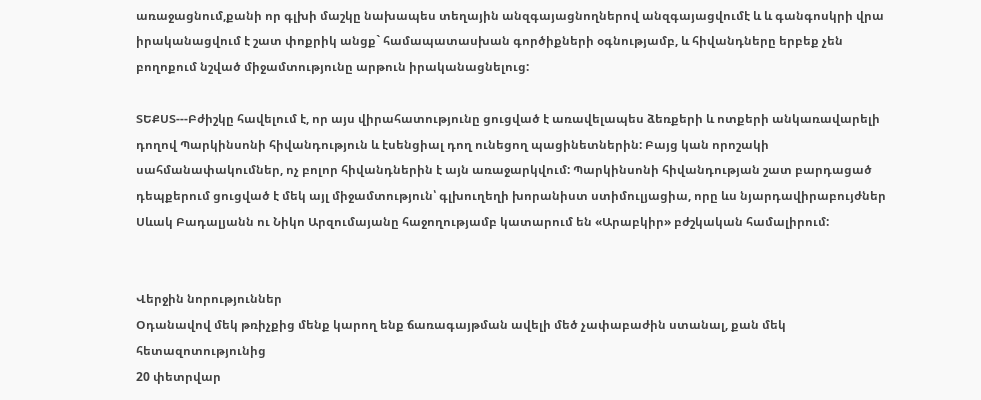առաջացնում,քանի որ գլխի մաշկը նախապես տեղային անզգայացնողներով անզգայացվումէ և և գանգոսկրի վրա իրականացվում է շատ փոքրիկ անցք` համապատասխան գործիքների օգնությամբ, և հիվանդները երբեք չեն բողոքում նշված միջամտությունը արթուն իրականացնելուց:

ՏԵՔՍՏ---Բժիշկը հավելում է, որ այս վիրահատությունը ցուցված է առավելապես ձեռքերի և ոտքերի անկառավարելի դողով Պարկինսոնի հիվանդություն և էսենցիալ դող ունեցող պացինետներին: Բայց կան որոշակի սահմանափակումներ, ոչ բոլոր հիվանդներին է այն առաջարկվում: Պարկինսոնի հիվանդության շատ բարդացած դեպքերում ցուցված է մեկ այլ միջամտություն՝ գլխուղեղի խորանիստ ստիմուլյացիա, որը ևս նյարդավիրաբույժներ Սևակ Բադալյանն ու Նիկո Արզումայանը հաջողությամբ կատարում են «Արաբկիր» բժշկական համալիրում:


Վերջին նորություններ
Օդանավով մեկ թռիչքից մենք կարող ենք ճառագայթման ավելի մեծ չափաբաժին ստանալ, քան մեկ հետազոտությունից
20 փետրվար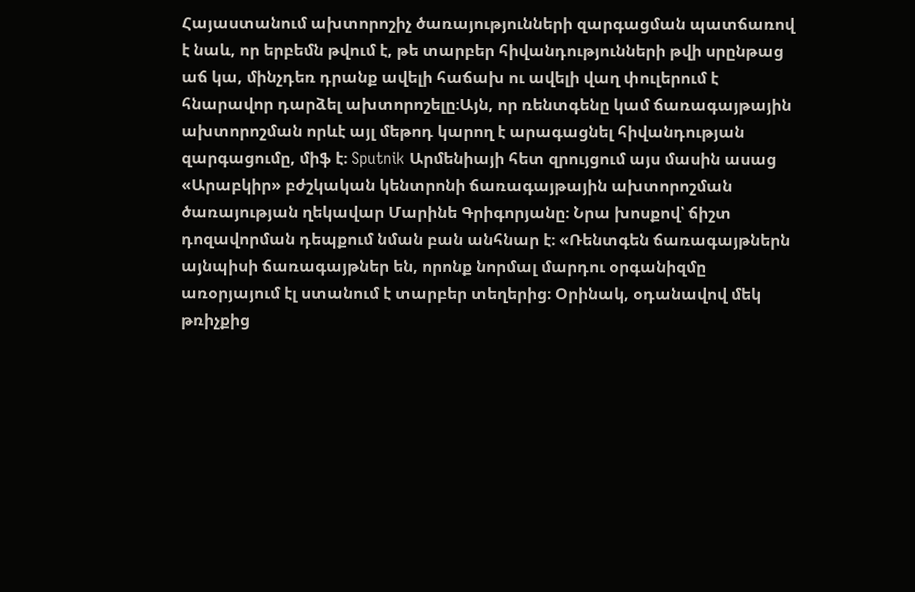Հայաստանում ախտորոշիչ ծառայությունների զարգացման պատճառով է նաև, որ երբեմն թվում է, թե տարբեր հիվանդությունների թվի սրընթաց աճ կա, մինչդեռ դրանք ավելի հաճախ ու ավելի վաղ փուլերում է հնարավոր դարձել ախտորոշելը։Այն, որ ռենտգենը կամ ճառագայթային ախտորոշման որևէ այլ մեթոդ կարող է արագացնել հիվանդության զարգացումը, միֆ է։ Sputnik Արմենիայի հետ զրույցում այս մասին ասաց «Արաբկիր» բժշկական կենտրոնի ճառագայթային ախտորոշման ծառայության ղեկավար Մարինե Գրիգորյանը։ Նրա խոսքով՝ ճիշտ դոզավորման դեպքում նման բան անհնար է։ «Ռենտգեն ճառագայթներն այնպիսի ճառագայթներ են, որոնք նորմալ մարդու օրգանիզմը առօրյայում էլ ստանում է տարբեր տեղերից։ Օրինակ, օդանավով մեկ թռիչքից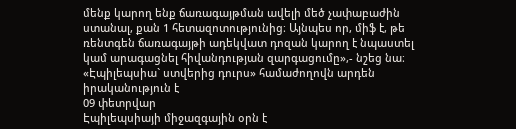մենք կարող ենք ճառագայթման ավելի մեծ չափաբաժին ստանալ, քան 1 հետազոտությունից։ Այնպես որ, միֆ է, թե ռենտգեն ճառագայթի ադեկվատ դոզան կարող է նպաստել կամ արագացնել հիվանդության զարգացումը»,- նշեց նա։
«Էպիլեպսիա` ստվերից դուրս» համաժողովն արդեն իրականություն է
09 փետրվար
Էպիլեպսիայի միջազգային օրն է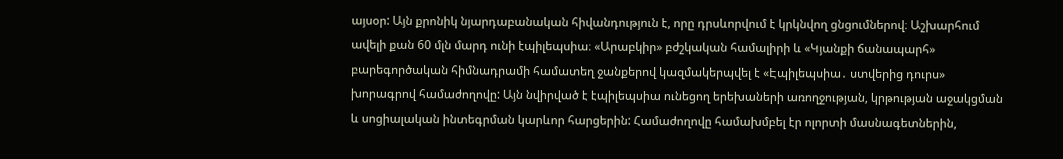այսօր: Այն քրոնիկ նյարդաբանական հիվանդություն է, որը դրսևորվում է կրկնվող ցնցումներով։ Աշխարհում ավելի քան 60 մլն մարդ ունի էպիլեպսիա։ «Արաբկիր» բժշկական համալիրի և «Կյանքի ճանապարհ» բարեգործական հիմնադրամի համատեղ ջանքերով կազմակերպվել է «Էպիլեպսիա․ ստվերից դուրս» խորագրով համաժողովը: Այն նվիրված է էպիլեպսիա ունեցող երեխաների առողջության, կրթության աջակցման և սոցիալական ինտեգրման կարևոր հարցերին: Համաժողովը համախմբել էր ոլորտի մասնագետներին,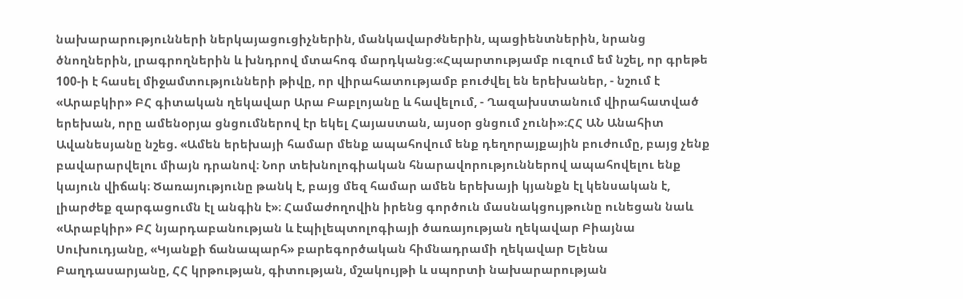նախարարությունների ներկայացուցիչներին, մանկավարժներին, պացիենտներին, նրանց ծնողներին, լրագրողներին և խնդրով մտահոգ մարդկանց։«Հպարտությամբ ուզում եմ նշել, որ գրեթե 100-ի է հասել միջամտությունների թիվը, որ վիրահատությամբ բուժվել են երեխաներ, - նշում է «Արաբկիր» ԲՀ գիտական ղեկավար Արա Բաբլոյանը և հավելում, - Ղազախստանում վիրահատված երեխան, որը ամենօրյա ցնցումներով էր եկել Հայաստան, այսօր ցնցում չունի»։ՀՀ ԱՆ Անահիտ Ավանեսյանը նշեց. «Ամեն երեխայի համար մենք ապահովում ենք դեղորայքային բուժումը, բայց չենք բավարարվելու միայն դրանով։ Նոր տեխնոլոգիական հնարավորություններով ապահովելու ենք կայուն վիճակ։ Ծառայությունը թանկ է, բայց մեզ համար ամեն երեխայի կյանքն էլ կենսական է, լիարժեք զարգացումն էլ անգին է»։ Համաժողովին իրենց գործուն մասնակցույթունը ունեցան նաև «Արաբկիր» ԲՀ նյարդաբանության և էպիլեպտոլոգիայի ծառայության ղեկավար Բիայնա Սուխուդյանը, «Կյանքի ճանապարհ» բարեգործական հիմնադրամի ղեկավար Ելենա Բաղդասարյանը, ՀՀ կրթության, գիտության, մշակույթի և սպորտի նախարարության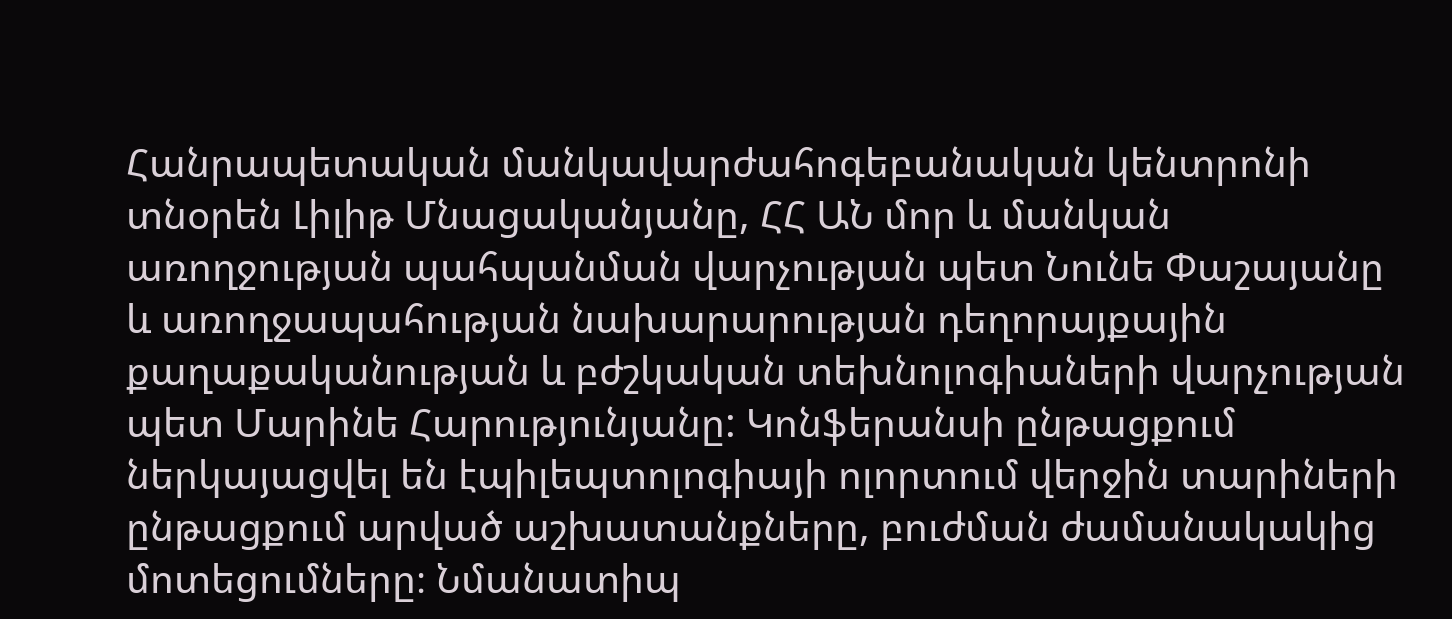Հանրապետական մանկավարժահոգեբանական կենտրոնի տնօրեն Լիլիթ Մնացականյանը, ՀՀ ԱՆ մոր և մանկան առողջության պահպանման վարչության պետ Նունե Փաշայանը և առողջապահության նախարարության դեղորայքային քաղաքականության և բժշկական տեխնոլոգիաների վարչության պետ Մարինե Հարությունյանը: Կոնֆերանսի ընթացքում ներկայացվել են էպիլեպտոլոգիայի ոլորտում վերջին տարիների ընթացքում արված աշխատանքները, բուժման ժամանակակից մոտեցումները։ Նմանատիպ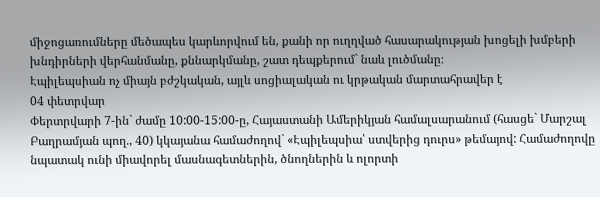միջոցառումները մեծապես կարևորվում են, քանի որ ուղղված հասարակության խոցելի խմբերի խնդիրների վերհանմանը, քննարկմանը, շատ դեպքերում` նաև լուծմանը։
Էպիլեպսիան ոչ միայն բժշկական, այլև սոցիալական ու կրթական մարտահրավեր է
04 փետրվար
Փերտրվարի 7-ին` ժամը 10:00-15:00-ը, Հայաստանի Ամերիկյան համալսարանում (հասցե` Մարշալ Բաղրամյան պող., 40) կկայանա համաժողով` «Էպիլեպսիա՝ ստվերից դուրս» թեմայով: Համաժողովը նպատակ ունի միավորել մասնագետներին, ծնողներին և ոլորտի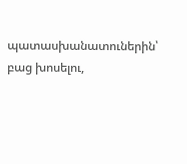պատասխանատուներին՝ բաց խոսելու,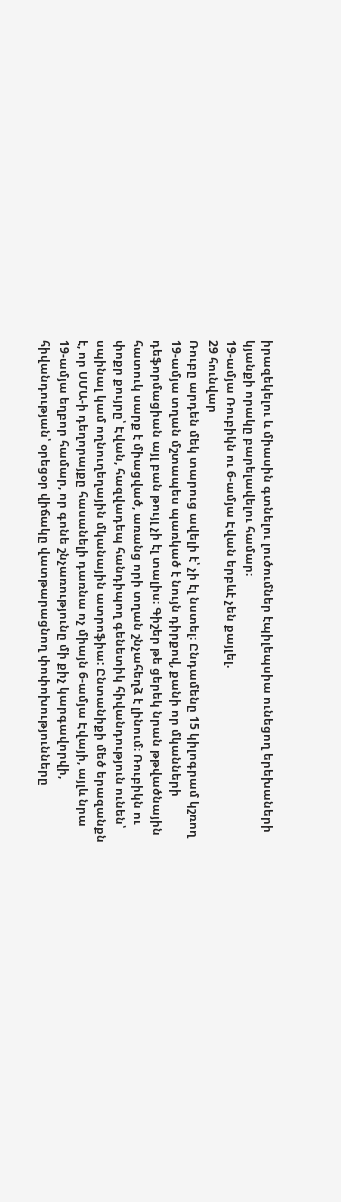իրազեկելու և միասին գտնելու լուծումներ էպիլեպսիա ունեցող երեխաների կյանքի որակը բարելավելու համար։
19-ամյա Ռուբիկն ու 6-ամյա Էվան երբևէ չեն քայլել.
29 հունվար
Ռուբը արդեն մեկ տարուց ավելի է՝ չի էլ նստել։ Ընդամենը 15 կիլոգրամ կշռող 19-ամյա տղան մշտապես պառկած է նույն դիրքով, քանի որ մկանների դեֆորմացիան այլ բան թույլ չի էլ տալիս։ Գիշեր թե ցերեկ նրան թթվածնային հատուկ սարք է միացված, առանց որի տղան շնչահեղձ է լինում։ Ռուբիկն ու փոքր քույրը՝ Էվան, հազվադեպ հանդիպող գենետիկ հիվանդություն ունեն՝ սպինալ կամ ողնուղեղային մկանային ատրոֆիա: Ընտանիքի մեծ երազանքն է, որ ՍՄԱ-ի դեղորայքը հասանելի դառնա ոչ միայն 6-ամյա Էվայի, այլև նրա 19-ամյա եղբոր համար, որ գոնե շնչառությունը մի քիչ կարգավորվի, հիվանդության՝ օրեցօր վիճակը վատթարացնող փոփոխությունները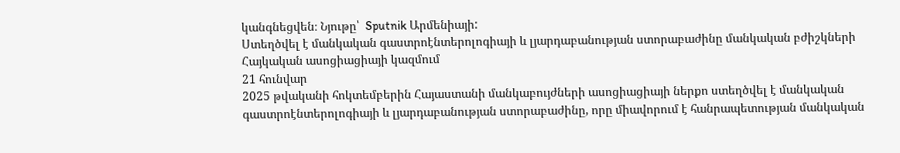կանգնեցվեն։ Նյութը՝  Sputnik Արմենիայի:
Ստեղծվել է մանկական գաստրոէնտերոլոգիայի և լյարդաբանության ստորաբաժինը մանկական բժիշկների Հայկական ասոցիացիայի կազմում
21 հունվար
2025 թվականի հոկտեմբերին Հայաստանի մանկաբույժների ասոցիացիայի ներքո ստեղծվել է մանկական գաստրոէնտերոլոգիայի և լյարդաբանության ստորաբաժինը, որը միավորում է հանրապետության մանկական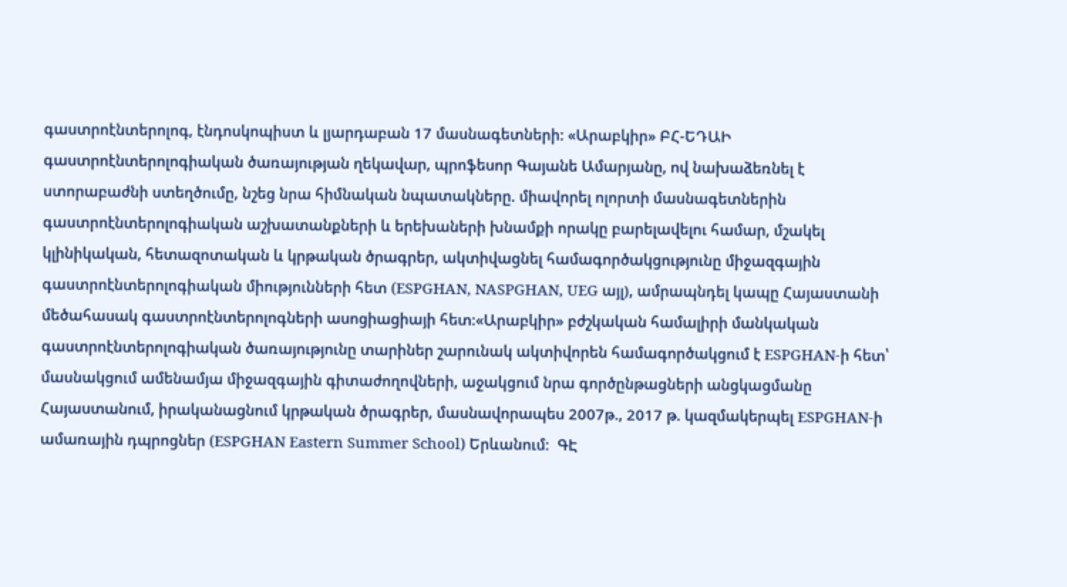գաստրոէնտերոլոգ, էնդոսկոպիստ և լյարդաբան 17 մասնագետների: «Արաբկիր» ԲՀ-ԵԴԱԻ գաստրոէնտերոլոգիական ծառայության ղեկավար, պրոֆեսոր Գայանե Ամարյանը, ով նախաձեռնել է ստորաբաժնի ստեղծումը, նշեց նրա հիմնական նպատակները. միավորել ոլորտի մասնագետներին գաստրոէնտերոլոգիական աշխատանքների և երեխաների խնամքի որակը բարելավելու համար, մշակել կլինիկական, հետազոտական և կրթական ծրագրեր, ակտիվացնել համագործակցությունը միջազգային գաստրոէնտերոլոգիական միությունների հետ (ESPGHAN, NASPGHAN, UEG այլ), ամրապնդել կապը Հայաստանի մեծահասակ գաստրոէնտերոլոգների ասոցիացիայի հետ:«Արաբկիր» բժշկական համալիրի մանկական գաստրոէնտերոլոգիական ծառայությունը տարիներ շարունակ ակտիվորեն համագործակցում է ESPGHAN-ի հետ՝ մասնակցում ամենամյա միջազգային գիտաժողովների, աջակցում նրա գործընթացների անցկացմանը Հայաստանում, իրականացնում կրթական ծրագրեր, մասնավորապես 2007թ., 2017 թ. կազմակերպել ESPGHAN-ի ամառային դպրոցներ (ESPGHAN Eastern Summer School) Երևանում։  ԳԷ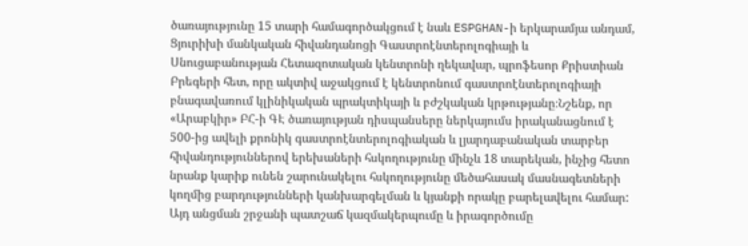ծառայությունը 15 տարի համագործակցում է նաև ESPGHAN-ի երկարամյա անդամ, Ցյուրիխի մանկական հիվանդանոցի Գաստրոէնտերոլոգիայի և Սնուցաբանության Հետազոտական կենտրոնի ղեկավար, պրոֆեսոր Քրիստիան Բրեգերի հետ, որը ակտիվ աջակցում է կենտրոնում գաստրոէնտերոլոգիայի բնագավառում կլինիկական պրակտիկայի և բժշկական կրթությանը։Նշենք, որ «Արաբկիր» ԲՀ-ի ԳԷ ծառայության դիսպանսերը ներկայումս իրականացնում է 500-ից ավելի քրոնիկ գաստրոէնտերոլոգիական և լյարդաբանական տարբեր հիվանդություններով երեխաների հսկողությունը մինչև 18 տարեկան, ինչից հետո նրանք կարիք ունեն շարունակելու հսկողությունը մեծահասակ մասնագետների կողմից բարդությունների կանխարգելման և կյանքի որակը բարելավելու համար: Այդ անցման շրջանի պատշաճ կազմակերպումը և իրագործումը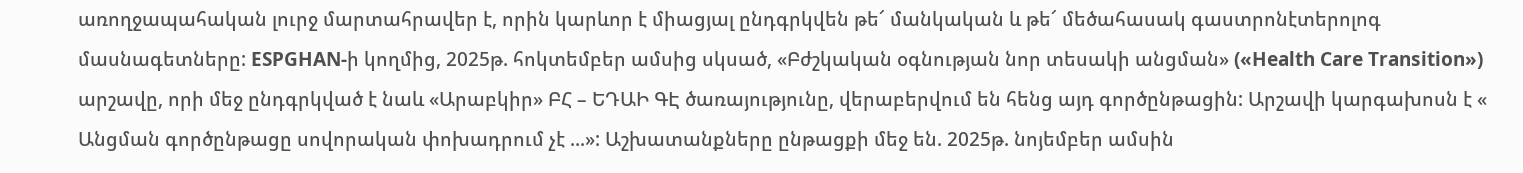առողջապահական լուրջ մարտահրավեր է, որին կարևոր է միացյալ ընդգրկվեն թե՜ մանկական և թե՜ մեծահասակ գաստրոնէտերոլոգ մասնագետները: ESPGHAN-ի կողմից, 2025թ. հոկտեմբեր ամսից սկսած, «Բժշկական օգնության նոր տեսակի անցման» («Health Care Transition») արշավը, որի մեջ ընդգրկված է նաև «Արաբկիր» ԲՀ – ԵԴԱԻ ԳԷ ծառայությունը, վերաբերվում են հենց այդ գործընթացին: Արշավի կարգախոսն է « Անցման գործընթացը սովորական փոխադրում չէ ...»: Աշխատանքները ընթացքի մեջ են. 2025թ. նոյեմբեր ամսին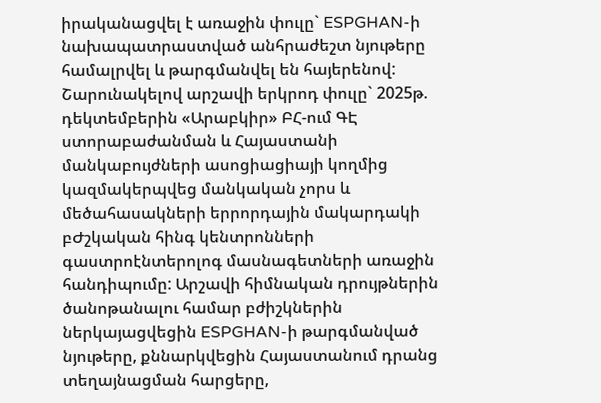իրականացվել է առաջին փուլը` ESPGHAN-ի նախապատրաստված անհրաժեշտ նյութերը համալրվել և թարգմանվել են հայերենով: Շարունակելով արշավի երկրոդ փուլը` 2025թ. դեկտեմբերին «Արաբկիր» ԲՀ-ում ԳԷ ստորաբաժանման և Հայաստանի մանկաբույժների ասոցիացիայի կողմից կազմակերպվեց մանկական չորս և մեծահասակների երրորդային մակարդակի բԺշկական հինգ կենտրոնների գաստրոէնտերոլոգ մասնագետների առաջին հանդիպումը: Արշավի հիմնական դրույթներին ծանոթանալու համար բժիշկներին ներկայացվեցին ESPGHAN-ի թարգմանված նյութերը, քննարկվեցին Հայաստանում դրանց տեղայնացման հարցերը,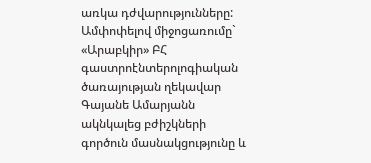առկա դժվարությունները: Ամփոփելով միջոցառումը` «Արաբկիր» ԲՀ գաստրոէնտերոլոգիական ծառայության ղեկավար Գայանե Ամարյանն ակնկալեց բժիշկների գործուն մասնակցությունը և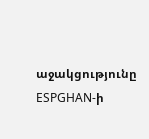աջակցությունը ESPGHAN-ի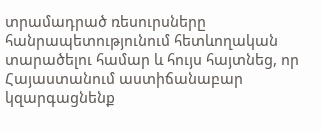տրամադրած ռեսուրսները հանրապետությունում հետևողական տարածելու համար և հույս հայտնեց, որ Հայաստանում աստիճանաբար կզարգացնենք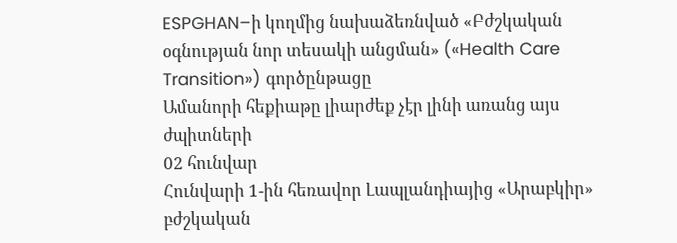ESPGHAN–ի կողմից նախաձեռնված «Բժշկական օգնության նոր տեսակի անցման» («Health Care Transition») գործընթացը
Ամանորի հեքիաթը լիարժեք չէր լինի առանց այս ժպիտների
02 հունվար
Հունվարի 1-ին հեռավոր Լապլանդիայից «Արաբկիր» բժշկական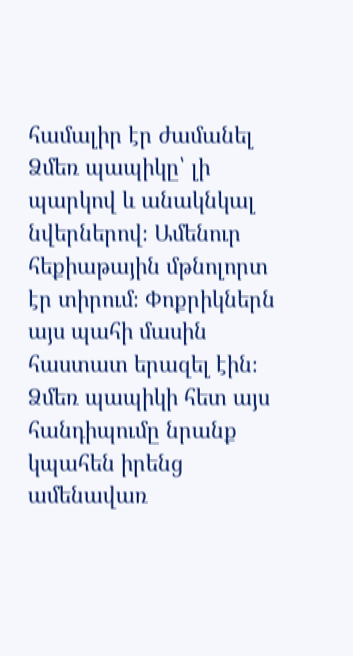համալիր էր ժամանել Ձմեռ պապիկը՝ լի պարկով և անակնկալ նվերներով։ Ամենուր հեքիաթային մթնոլորտ էր տիրում։ Փոքրիկներն այս պահի մասին հաստատ երազել էին։ Ձմեռ պապիկի հետ այս հանդիպումը նրանք կպահեն իրենց ամենավառ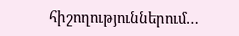հիշողություններում…